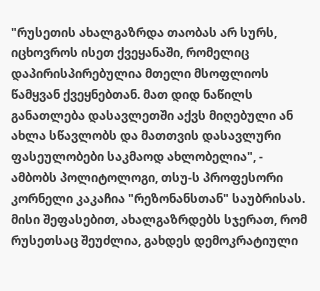"რუსეთის ახალგაზრდა თაობას არ სურს, იცხოვროს ისეთ ქვეყანაში, რომელიც დაპირისპირებულია მთელი მსოფლიოს წამყვან ქვეყნებთან. მათ დიდ ნაწილს განათლება დასავლეთში აქვს მიღებული ან ახლა სწავლობს და მათთვის დასავლური ფასეულობები საკმაოდ ახლობელია", - ამბობს პოლიტოლოგი, თსუ-ს პროფესორი კორნელი კაკაჩია "რეზონანსთან" საუბრისას.
მისი შეფასებით, ახალგაზრდებს სჯერათ, რომ რუსეთსაც შეუძლია, გახდეს დემოკრატიული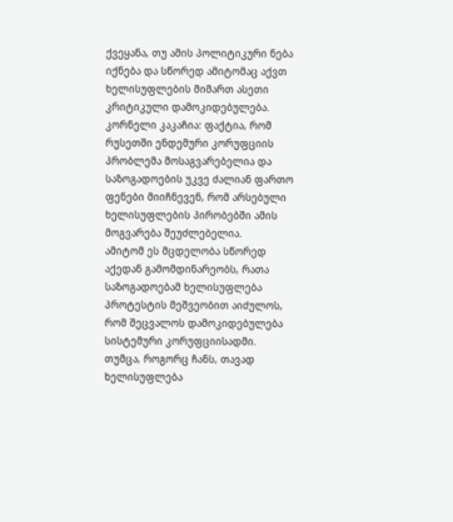ქვეყანა, თუ ამის პოლიტიკური ნება იქნება და სწორედ ამიტომაც აქვთ ხელისუფლების მიმართ ასეთი კრიტიკული დამოკიდებულება.
კორნელი კაკაჩია: ფაქტია, რომ რუსეთში ენდემური კორუფციის პრობლემა მოსაგვარებელია და საზოგადოების უკვე ძალიან ფართო ფენები მიიჩნევენ, რომ არსებული ხელისუფლების პირობებში ამის მოგვარება შეუძლებელია.
ამიტომ ეს მცდელობა სწორედ აქედან გამომდინარეობს, რათა საზოგადოებამ ხელისუფლება პროტესტის მეშვეობით აიძულოს, რომ შეცვალოს დამოკიდებულება სისტემური კორუფციისადმი.
თუმცა, როგორც ჩანს, თავად ხელისუფლება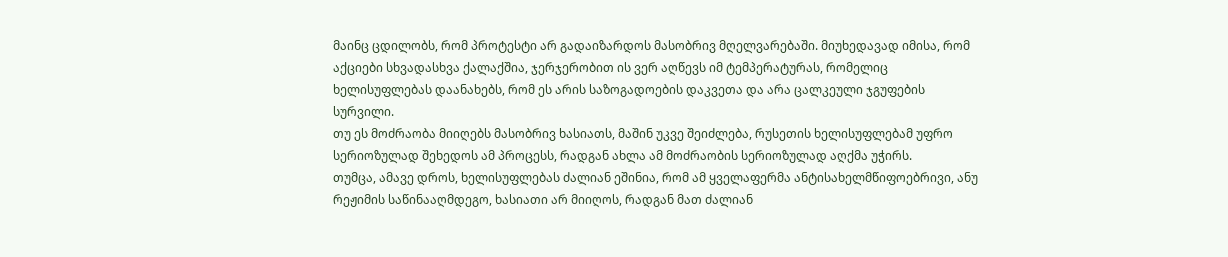მაინც ცდილობს, რომ პროტესტი არ გადაიზარდოს მასობრივ მღელვარებაში. მიუხედავად იმისა, რომ აქციები სხვადასხვა ქალაქშია, ჯერჯერობით ის ვერ აღწევს იმ ტემპერატურას, რომელიც ხელისუფლებას დაანახებს, რომ ეს არის საზოგადოების დაკვეთა და არა ცალკეული ჯგუფების სურვილი.
თუ ეს მოძრაობა მიიღებს მასობრივ ხასიათს, მაშინ უკვე შეიძლება, რუსეთის ხელისუფლებამ უფრო სერიოზულად შეხედოს ამ პროცესს, რადგან ახლა ამ მოძრაობის სერიოზულად აღქმა უჭირს.
თუმცა, ამავე დროს, ხელისუფლებას ძალიან ეშინია, რომ ამ ყველაფერმა ანტისახელმწიფოებრივი, ანუ რეჟიმის საწინააღმდეგო, ხასიათი არ მიიღოს, რადგან მათ ძალიან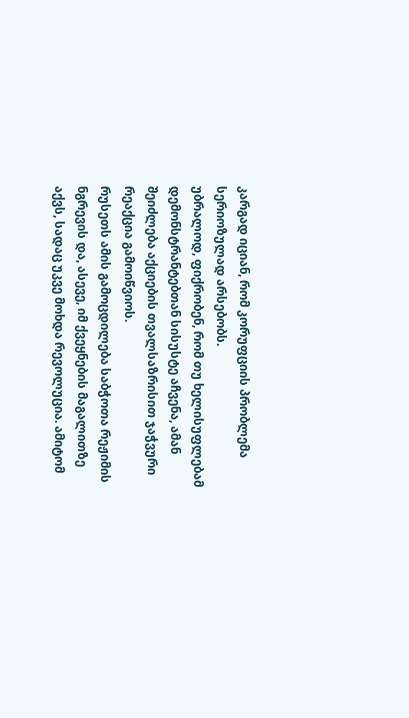კარგად იციან, რომ კორუფციის პრობლემა სერიოზულად არსებობს.
უბრალოდ, ფიქრობენ, რომ თუ ხელისუფლებამ დემონსტრანტებთან სისუსტე აჩვენა, ამან შეიძლება აქციების თვალსაზრისით ჯაჭვური რეაქცია გამოიწვიოს.
რუსეთს ამის გამოცდილება საბჭოთა რეჟიმის ნგრევის და, ასევე, იმ ქვეყნების მაგალითზე აქვს, სადაც უკვე მოხდა რევოლუცია. ამიტომ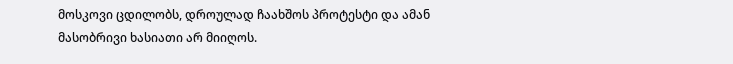მოსკოვი ცდილობს, დროულად ჩაახშოს პროტესტი და ამან მასობრივი ხასიათი არ მიიღოს.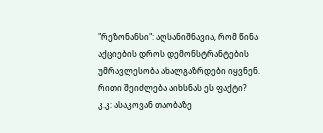"რეზონანსი": აღსანიშნავია, რომ წინა აქციების დროს დემონსტრანტების უმრავლესობა ახალგაზრდები იყვნენ. რითი შეიძლება აიხსნას ეს ფაქტი?
კ.კ: ასაკოვან თაობაზე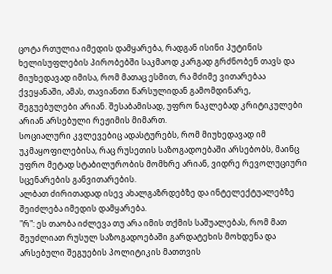ცოტა რთულია იმედის დამყარება, რადგან ისინი პუტინის ხელისუფლების პირობებში საკმაოდ კარგად გრძნობენ თავს და მიუხედავად იმისა, რომ მათაც ესმით, რა მძიმე ვითარებაა ქვეყანაში, ამას, თავიანთი წარსულიდან გამომდინარე, შეგუებულები არიან. შესაბამისად, უფრო ნაკლებად კრიტიკულები არიან არსებული რეჟიმის მიმართ.
სოციალური კვლევებიც ადასტურებს, რომ მიუხედავად იმ უკმაყოფილებისა, რაც რუსეთის საზოგადოებაში არსებობს, მაინც უფრო მეტად სტაბილურობის მომხრე არიან, ვიდრე რევოლუციური სცენარების განვითარების.
ალბათ ძირითადად ისევ ახალგაზრდებზე და ინტელექტუალებზე შეიძლება იმედის დამყარება.
"რ": ეს თაობა იძლევა თუ არა იმის თქმის საშუალებას, რომ მათ შეუძლიათ რუსულ საზოგადოებაში გარდატეხის მოხდენა და არსებული შეგუების პოლიტიკის მათთვის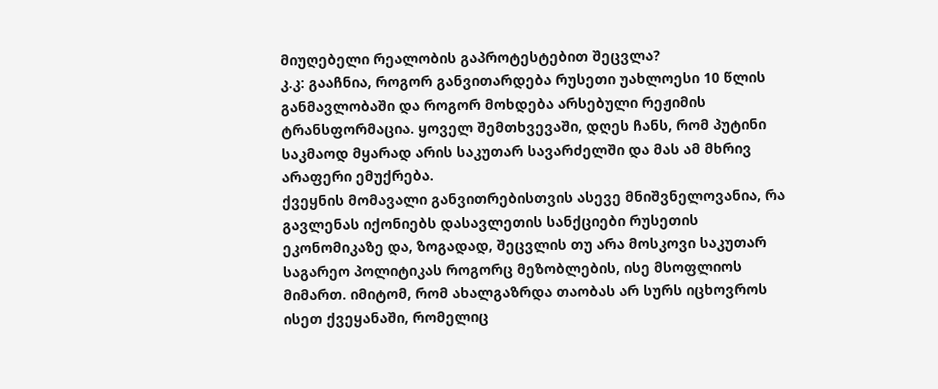მიუღებელი რეალობის გაპროტესტებით შეცვლა?
კ.კ: გააჩნია, როგორ განვითარდება რუსეთი უახლოესი 10 წლის განმავლობაში და როგორ მოხდება არსებული რეჟიმის ტრანსფორმაცია. ყოველ შემთხვევაში, დღეს ჩანს, რომ პუტინი საკმაოდ მყარად არის საკუთარ სავარძელში და მას ამ მხრივ არაფერი ემუქრება.
ქვეყნის მომავალი განვითრებისთვის ასევე მნიშვნელოვანია, რა გავლენას იქონიებს დასავლეთის სანქციები რუსეთის ეკონომიკაზე და, ზოგადად, შეცვლის თუ არა მოსკოვი საკუთარ საგარეო პოლიტიკას როგორც მეზობლების, ისე მსოფლიოს მიმართ. იმიტომ, რომ ახალგაზრდა თაობას არ სურს იცხოვროს ისეთ ქვეყანაში, რომელიც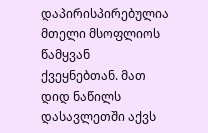დაპირისპირებულია მთელი მსოფლიოს წამყვან ქვეყნებთან. მათ დიდ ნაწილს დასავლეთში აქვს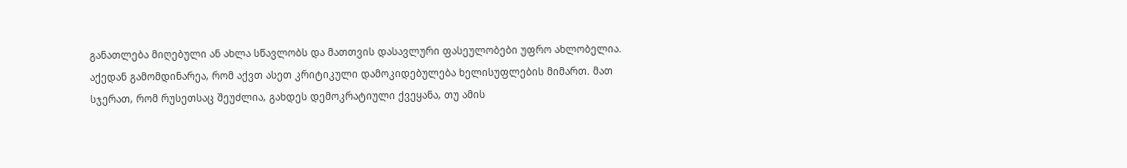განათლება მიღებული ან ახლა სწავლობს და მათთვის დასავლური ფასეულობები უფრო ახლობელია.
აქედან გამომდინარეა, რომ აქვთ ასეთ კრიტიკული დამოკიდებულება ხელისუფლების მიმართ. მათ სჯერათ, რომ რუსეთსაც შეუძლია, გახდეს დემოკრატიული ქვეყანა, თუ ამის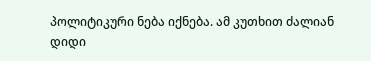პოლიტიკური ნება იქნება. ამ კუთხით ძალიან დიდი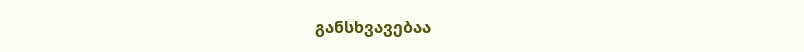განსხვავებაა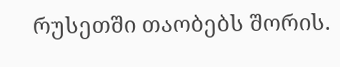რუსეთში თაობებს შორის.